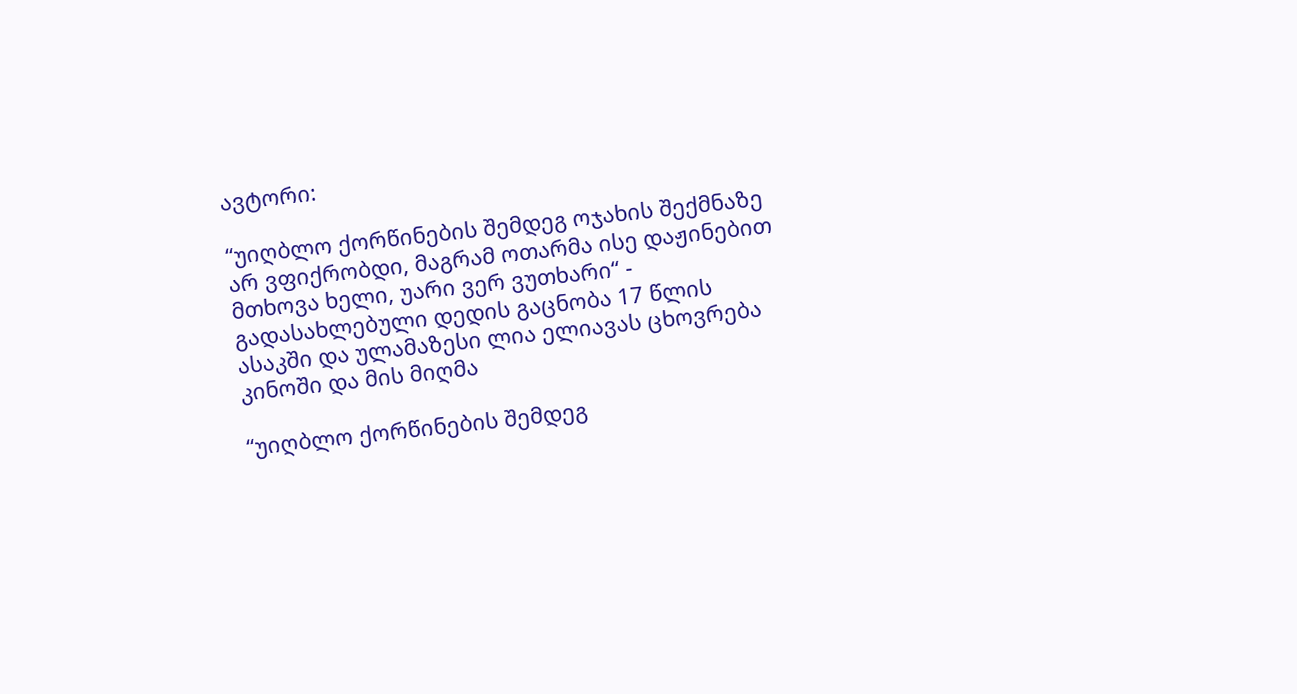ავტორი:

“უიღბლო ქორწინების შემდეგ ოჯახის შექმნაზე არ ვფიქრობდი, მაგრამ ოთარმა ისე დაჟინებით მთხოვა ხელი, უარი ვერ ვუთხარი“ - გადასახლებული დედის გაცნობა 17 წლის ასაკში და ულამაზესი ლია ელიავას ცხოვრება კინოში და მის მიღმა

“უიღბლო ქორწინების შემდეგ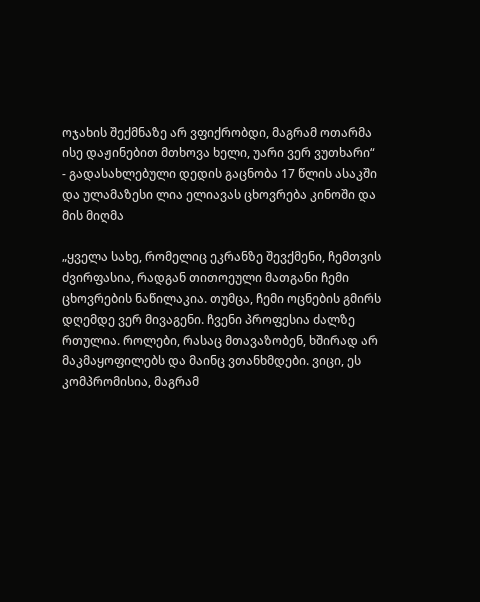ოჯახის შექმნაზე არ ვფიქრობდი, მაგრამ ოთარმა ისე დაჟინებით მთხოვა ხელი, უარი ვერ ვუთხარი“ - გადასახლებული დედის გაცნობა 17 წლის ასაკში და ულამაზესი ლია ელიავას ცხოვრება კინოში და მის მიღმა

„ყველა სახე, რომელიც ეკრანზე შევქმენი, ჩემთვის ძვირფასია, რადგან თითოეული მათგანი ჩემი ცხოვრების ნაწილაკია. თუმცა, ჩემი ოცნების გმირს დღემდე ვერ მივაგენი. ჩვენი პროფესია ძალზე რთულია. როლები, რასაც მთავაზობენ, ხშირად არ მაკმაყოფილებს და მაინც ვთანხმდები. ვიცი, ეს კომპრომისია, მაგრამ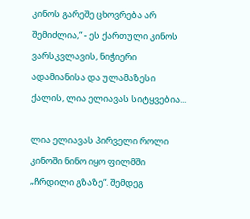კინოს გარეშე ცხოვრება არ შემიძლია,“ - ეს ქართული კინოს ვარსკვლავის, ნიჭიერი ადამიანისა და ულამაზესი ქალის, ლია ელიავას სიტყვებია...

ლია ელიავას პირველი როლი კინოში ნინო იყო ფილმში „ჩრდილი გზაზე“. შემდეგ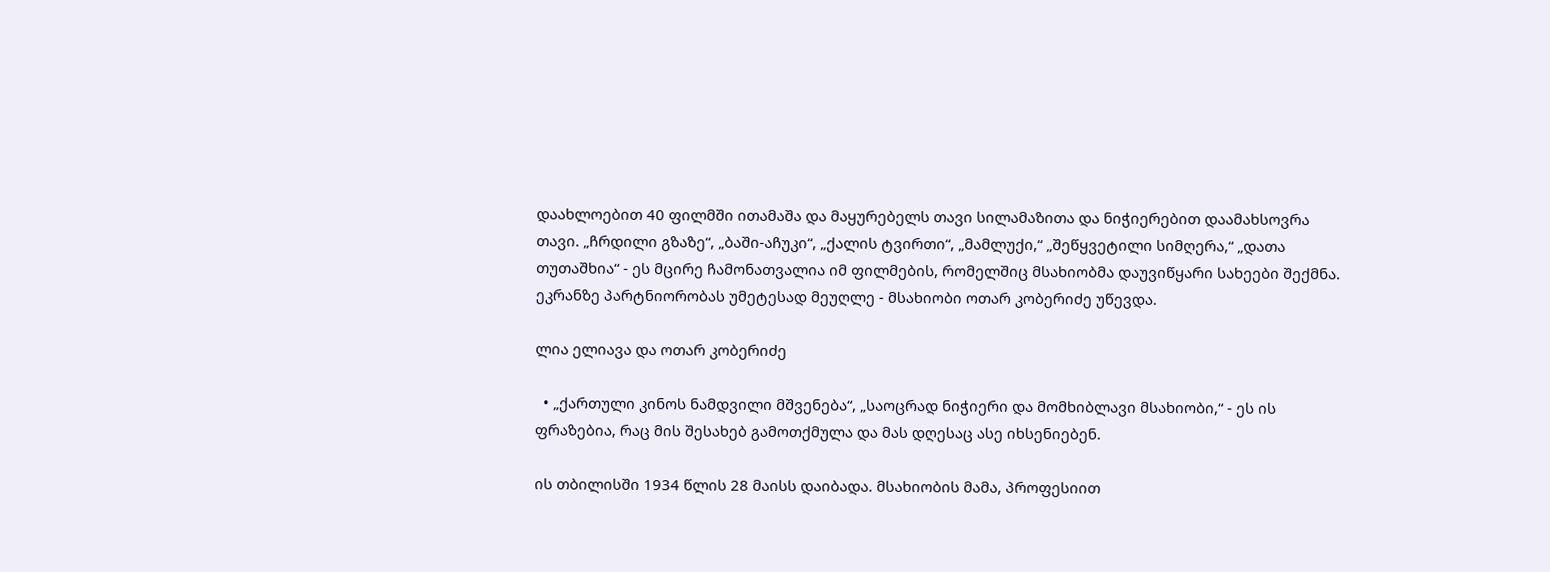დაახლოებით 40 ფილმში ითამაშა და მაყურებელს თავი სილამაზითა და ნიჭიერებით დაამახსოვრა თავი. „ჩრდილი გზაზე“, „ბაში-აჩუკი“, „ქალის ტვირთი“, „მამლუქი,“ „შეწყვეტილი სიმღერა,“ „დათა თუთაშხია“ - ეს მცირე ჩამონათვალია იმ ფილმების, რომელშიც მსახიობმა დაუვიწყარი სახეები შექმნა. ეკრანზე პარტნიორობას უმეტესად მეუღლე - მსახიობი ოთარ კობერიძე უწევდა.

ლია ელიავა და ოთარ კობერიძე

  • „ქართული კინოს ნამდვილი მშვენება“, „საოცრად ნიჭიერი და მომხიბლავი მსახიობი,“ - ეს ის ფრაზებია, რაც მის შესახებ გამოთქმულა და მას დღესაც ასე იხსენიებენ.

ის თბილისში 1934 წლის 28 მაისს დაიბადა. მსახიობის მამა, პროფესიით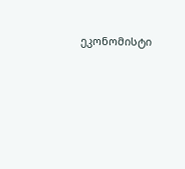ეკონომისტი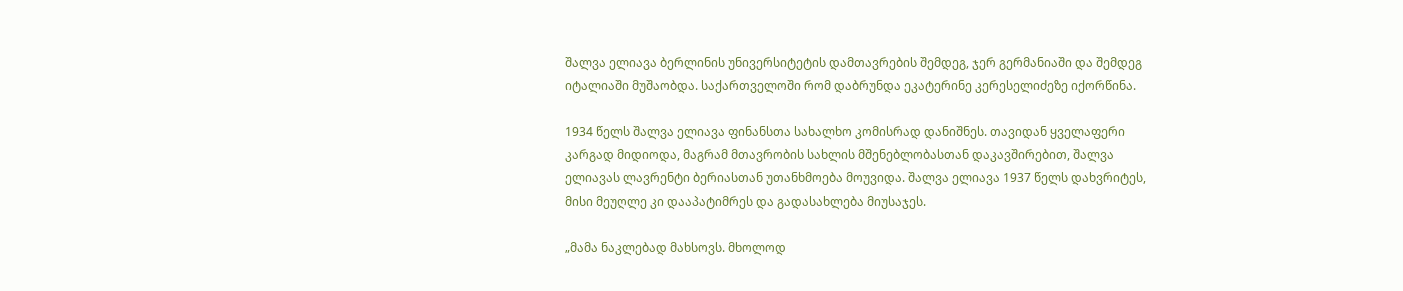შალვა ელიავა ბერლინის უნივერსიტეტის დამთავრების შემდეგ, ჯერ გერმანიაში და შემდეგ იტალიაში მუშაობდა. საქართველოში რომ დაბრუნდა ეკატერინე კერესელიძეზე იქორწინა.

1934 წელს შალვა ელიავა ფინანსთა სახალხო კომისრად დანიშნეს. თავიდან ყველაფერი კარგად მიდიოდა, მაგრამ მთავრობის სახლის მშენებლობასთან დაკავშირებით, შალვა ელიავას ლავრენტი ბერიასთან უთანხმოება მოუვიდა. შალვა ელიავა 1937 წელს დახვრიტეს, მისი მეუღლე კი დააპატიმრეს და გადასახლება მიუსაჯეს.

„მამა ნაკლებად მახსოვს. მხოლოდ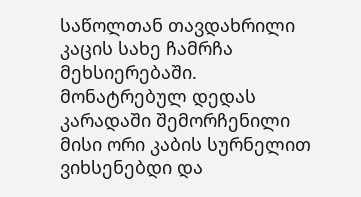საწოლთან თავდახრილი კაცის სახე ჩამრჩა მეხსიერებაში. მონატრებულ დედას კარადაში შემორჩენილი მისი ორი კაბის სურნელით ვიხსენებდი და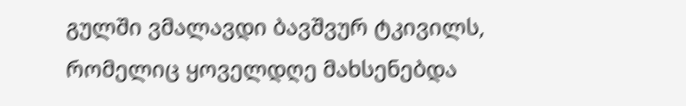გულში ვმალავდი ბავშვურ ტკივილს, რომელიც ყოველდღე მახსენებდა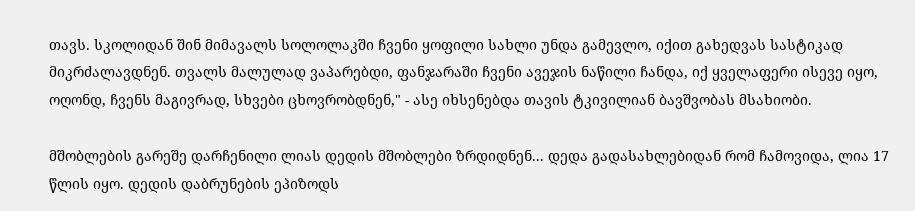თავს. სკოლიდან შინ მიმავალს სოლოლაკში ჩვენი ყოფილი სახლი უნდა გამევლო, იქით გახედვას სასტიკად მიკრძალავდნენ. თვალს მალულად ვაპარებდი, ფანჯარაში ჩვენი ავეჯის ნაწილი ჩანდა, იქ ყველაფერი ისევე იყო, ოღონდ, ჩვენს მაგივრად, სხვები ცხოვრობდნენ," - ასე იხსენებდა თავის ტკივილიან ბავშვობას მსახიობი.

მშობლების გარეშე დარჩენილი ლიას დედის მშობლები ზრდიდნენ... დედა გადასახლებიდან რომ ჩამოვიდა, ლია 17 წლის იყო. დედის დაბრუნების ეპიზოდს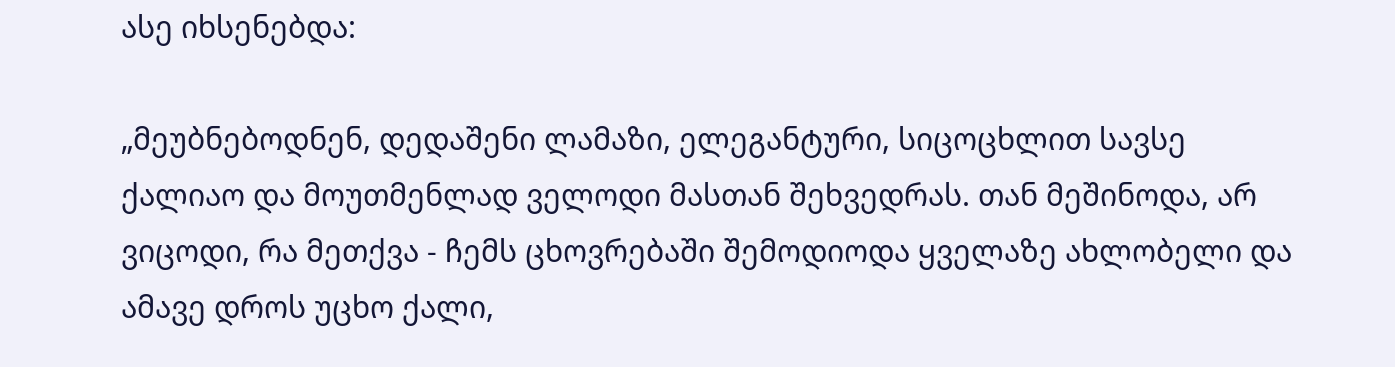ასე იხსენებდა:

„მეუბნებოდნენ, დედაშენი ლამაზი, ელეგანტური, სიცოცხლით სავსე ქალიაო და მოუთმენლად ველოდი მასთან შეხვედრას. თან მეშინოდა, არ ვიცოდი, რა მეთქვა - ჩემს ცხოვრებაში შემოდიოდა ყველაზე ახლობელი და ამავე დროს უცხო ქალი,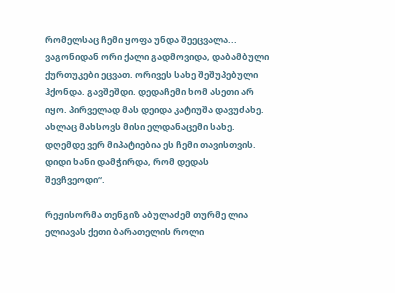რომელსაც ჩემი ყოფა უნდა შეეცვალა... ვაგონიდან ორი ქალი გადმოვიდა, დაბამბული ქურთუკები ეცვათ. ორივეს სახე შეშუპებული ჰქონდა. გავშეშდი. დედაჩემი ხომ ასეთი არ იყო. პირველად მას დეიდა კატიუშა დავუძახე. ახლაც მახსოვს მისი ელდანაცემი სახე. დღემდე ვერ მიპატიებია ეს ჩემი თავისთვის. დიდი ხანი დამჭირდა, რომ დედას შევჩვეოდი“.

რეჟისორმა თენგიზ აბულაძემ თურმე ლია ელიავას ქეთი ბარათელის როლი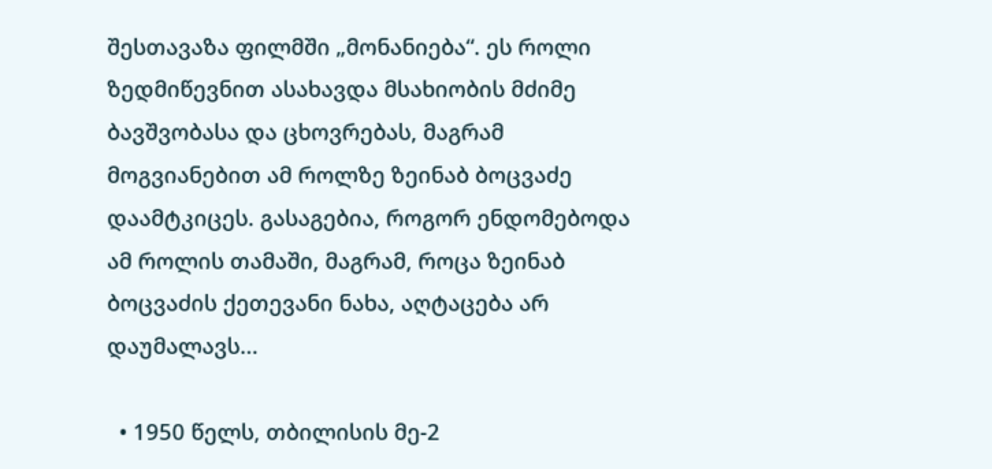შესთავაზა ფილმში „მონანიება“. ეს როლი ზედმიწევნით ასახავდა მსახიობის მძიმე ბავშვობასა და ცხოვრებას, მაგრამ მოგვიანებით ამ როლზე ზეინაბ ბოცვაძე დაამტკიცეს. გასაგებია, როგორ ენდომებოდა ამ როლის თამაში, მაგრამ, როცა ზეინაბ ბოცვაძის ქეთევანი ნახა, აღტაცება არ დაუმალავს...

  • 1950 წელს, თბილისის მე-2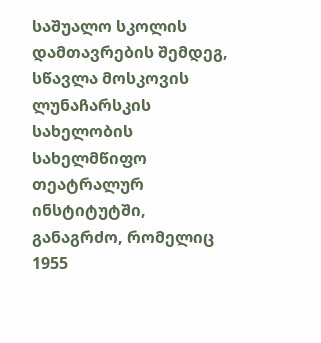საშუალო სკოლის დამთავრების შემდეგ, სწავლა მოსკოვის ლუნაჩარსკის სახელობის სახელმწიფო თეატრალურ ინსტიტუტში, განაგრძო, რომელიც 1955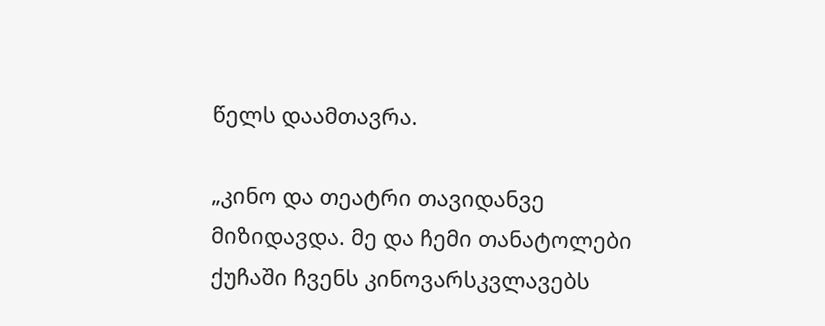წელს დაამთავრა.

„კინო და თეატრი თავიდანვე მიზიდავდა. მე და ჩემი თანატოლები ქუჩაში ჩვენს კინოვარსკვლავებს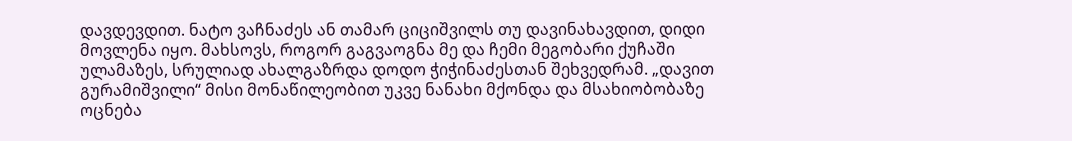დავდევდით. ნატო ვაჩნაძეს ან თამარ ციციშვილს თუ დავინახავდით, დიდი მოვლენა იყო. მახსოვს, როგორ გაგვაოგნა მე და ჩემი მეგობარი ქუჩაში ულამაზეს, სრულიად ახალგაზრდა დოდო ჭიჭინაძესთან შეხვედრამ. „დავით გურამიშვილი“ მისი მონაწილეობით უკვე ნანახი მქონდა და მსახიობობაზე ოცნება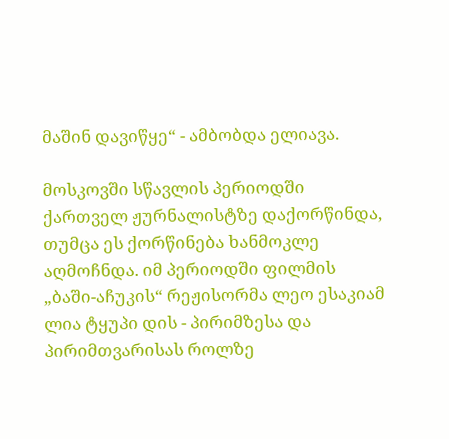მაშინ დავიწყე“ - ამბობდა ელიავა.

მოსკოვში სწავლის პერიოდში ქართველ ჟურნალისტზე დაქორწინდა, თუმცა ეს ქორწინება ხანმოკლე აღმოჩნდა. იმ პერიოდში ფილმის „ბაში-აჩუკის“ რეჟისორმა ლეო ესაკიამ ლია ტყუპი დის - პირიმზესა და პირიმთვარისას როლზე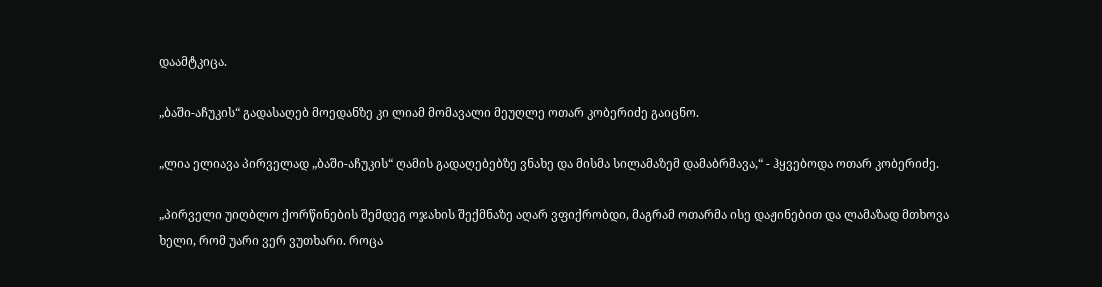დაამტკიცა.

„ბაში-აჩუკის“ გადასაღებ მოედანზე კი ლიამ მომავალი მეუღლე ოთარ კობერიძე გაიცნო.

„ლია ელიავა პირველად „ბაში-აჩუკის“ ღამის გადაღებებზე ვნახე და მისმა სილამაზემ დამაბრმავა,“ - ჰყვებოდა ოთარ კობერიძე.

„პირველი უიღბლო ქორწინების შემდეგ ოჯახის შექმნაზე აღარ ვფიქრობდი, მაგრამ ოთარმა ისე დაჟინებით და ლამაზად მთხოვა ხელი, რომ უარი ვერ ვუთხარი. როცა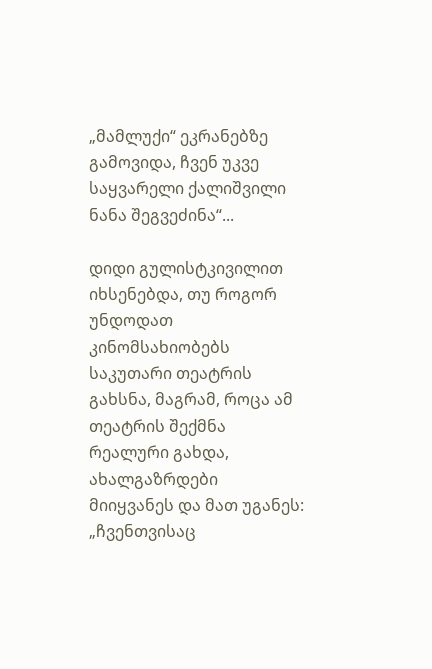„მამლუქი“ ეკრანებზე გამოვიდა, ჩვენ უკვე საყვარელი ქალიშვილი ნანა შეგვეძინა“...

დიდი გულისტკივილით იხსენებდა, თუ როგორ უნდოდათ კინომსახიობებს საკუთარი თეატრის გახსნა, მაგრამ, როცა ამ თეატრის შექმნა რეალური გახდა, ახალგაზრდები მიიყვანეს და მათ უგანეს: „ჩვენთვისაც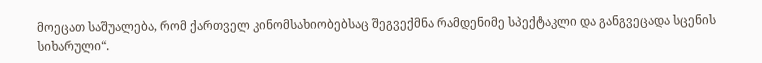მოეცათ საშუალება, რომ ქართველ კინომსახიობებსაც შეგვექმნა რამდენიმე სპექტაკლი და განგვეცადა სცენის სიხარული“.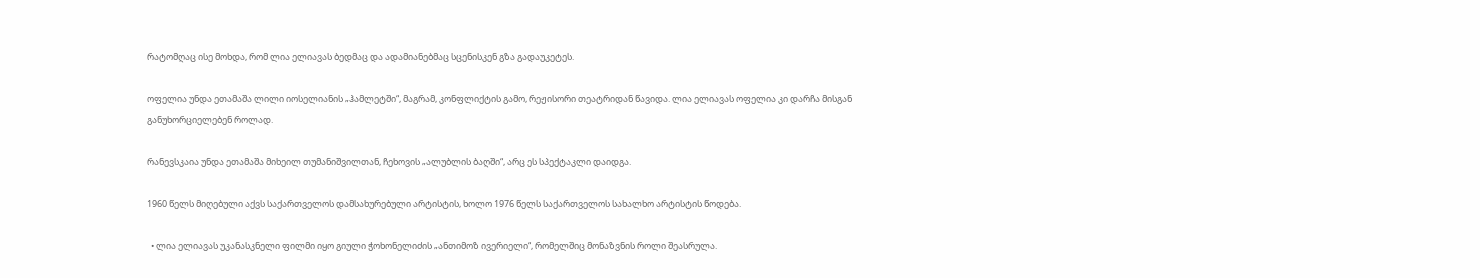რატომღაც ისე მოხდა, რომ ლია ელიავას ბედმაც და ადამიანებმაც სცენისკენ გზა გადაუკეტეს.

ოფელია უნდა ეთამაშა ლილი იოსელიანის „ჰამლეტში“, მაგრამ, კონფლიქტის გამო, რეჟისორი თეატრიდან წავიდა. ლია ელიავას ოფელია კი დარჩა მისგან განუხორციელებენ როლად.

რანევსკაია უნდა ეთამაშა მიხეილ თუმანიშვილთან, ჩეხოვის „ალუბლის ბაღში“, არც ეს სპექტაკლი დაიდგა.

1960 წელს მიღებული აქვს საქართველოს დამსახურებული არტისტის, ხოლო 1976 წელს საქართველოს სახალხო არტისტის წოდება.

  • ლია ელიავას უკანასკნელი ფილმი იყო გიული ჭოხონელიძის „ანთიმოზ ივერიელი“, რომელშიც მონაზვნის როლი შეასრულა.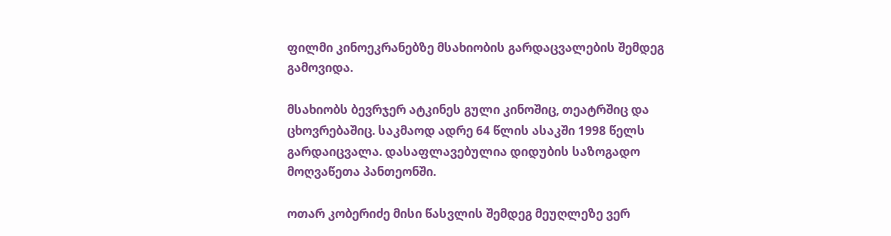ფილმი კინოეკრანებზე მსახიობის გარდაცვალების შემდეგ გამოვიდა.

მსახიობს ბევრჯერ ატკინეს გული კინოშიც, თეატრშიც და ცხოვრებაშიც. საკმაოდ ადრე 64 წლის ასაკში 1998 წელს გარდაიცვალა. დასაფლავებულია დიდუბის საზოგადო მოღვაწეთა პანთეონში.

ოთარ კობერიძე მისი წასვლის შემდეგ მეუღლეზე ვერ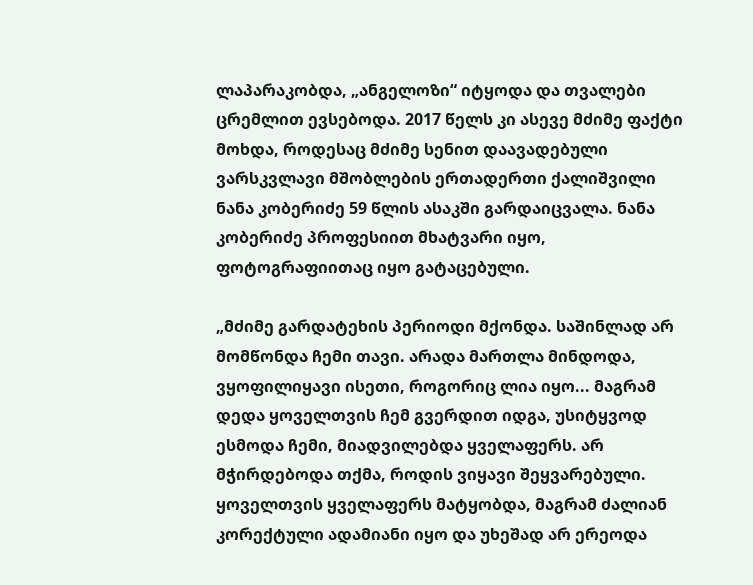ლაპარაკობდა, „ანგელოზი“ იტყოდა და თვალები ცრემლით ევსებოდა. 2017 წელს კი ასევე მძიმე ფაქტი მოხდა, როდესაც მძიმე სენით დაავადებული ვარსკვლავი მშობლების ერთადერთი ქალიშვილი ნანა კობერიძე 59 წლის ასაკში გარდაიცვალა. ნანა კობერიძე პროფესიით მხატვარი იყო, ფოტოგრაფიითაც იყო გატაცებული.

„მძიმე გარდატეხის პერიოდი მქონდა. საშინლად არ მომწონდა ჩემი თავი. არადა მართლა მინდოდა, ვყოფილიყავი ისეთი, როგორიც ლია იყო... მაგრამ დედა ყოველთვის ჩემ გვერდით იდგა, უსიტყვოდ ესმოდა ჩემი, მიადვილებდა ყველაფერს. არ მჭირდებოდა თქმა, როდის ვიყავი შეყვარებული. ყოველთვის ყველაფერს მატყობდა, მაგრამ ძალიან კორექტული ადამიანი იყო და უხეშად არ ერეოდა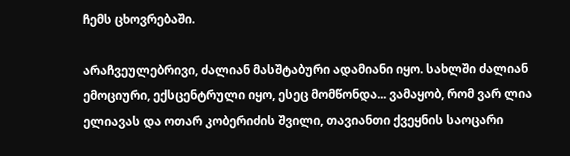ჩემს ცხოვრებაში.

არაჩვეულებრივი, ძალიან მასშტაბური ადამიანი იყო. სახლში ძალიან ემოციური, ექსცენტრული იყო, ესეც მომწონდა... ვამაყობ, რომ ვარ ლია ელიავას და ოთარ კობერიძის შვილი, თავიანთი ქვეყნის საოცარი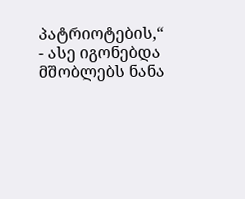პატრიოტების,“ - ასე იგონებდა მშობლებს ნანა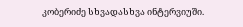კობერიძე სხვადასხვა ინტერვიუში.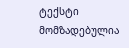ტექსტი მომზადებულია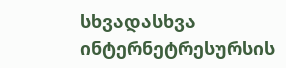სხვადასხვა ინტერნეტრესურსის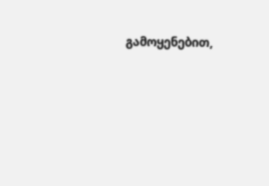გამოყენებით,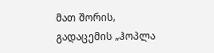მათ შორის, გადაცემის „ჰოპლა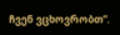ჩვენ ვცხოვრობთ“.